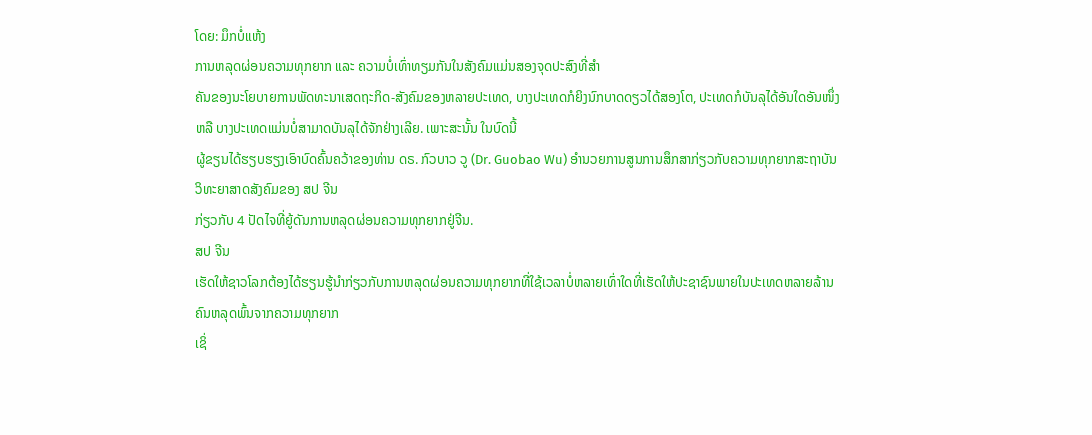ໂດຍ: ມຶກບໍ່ແຫ້ງ
ການຫລຸດຜ່ອນຄວາມທຸກຍາກ ແລະ ຄວາມບໍ່ເທົ່າທຽມກັນໃນສັງຄົມແມ່ນສອງຈຸດປະສົງທີ່ສຳ
ຄັນຂອງນະໂຍບາຍການພັດທະນາເສດຖະກິດ-ສັງຄົມຂອງຫລາຍປະເທດ, ບາງປະເທດກໍຍິງນົກບາດດຽວໄດ້ສອງໂຕ, ປະເທດກໍບັນລຸໄດ້ອັນໃດອັນໜຶ່ງ
ຫລື ບາງປະເທດແມ່ນບໍ່ສາມາດບັນລຸໄດ້ຈັກຢ່າງເລີຍ. ເພາະສະນັ້ນ ໃນບົດນີ້
ຜູ້ຂຽນໄດ້ຮຽບຮຽງເອົາບົດຄົ້ນຄວ້າຂອງທ່ານ ດຣ. ກົວບາວ ວູ (Dr. Guobao Wu) ອຳນວຍການສູນການສຶກສາກ່ຽວກັບຄວາມທຸກຍາກສະຖາບັນວິທະຍາສາດສັງຄົມຂອງ ສປ ຈີນ
ກ່ຽວກັບ 4 ປັດໄຈທີ່ຍູ້ດັນການຫລຸດຜ່ອນຄວາມທຸກຍາກຢູ່ຈີນ.
ສປ ຈີນ
ເຮັດໃຫ້ຊາວໂລກຕ້ອງໄດ້ຮຽນຮູ້ນຳກ່ຽວກັບການຫລຸດຜ່ອນຄວາມທຸກຍາກທີ່ໃຊ້ເວລາບໍ່ຫລາຍເທົ່າໃດທີ່ເຮັດໃຫ້ປະຊາຊົນພາຍໃນປະເທດຫລາຍລ້ານຄົນຫລຸດພົ້ນຈາກຄວາມທຸກຍາກ
ເຊິ່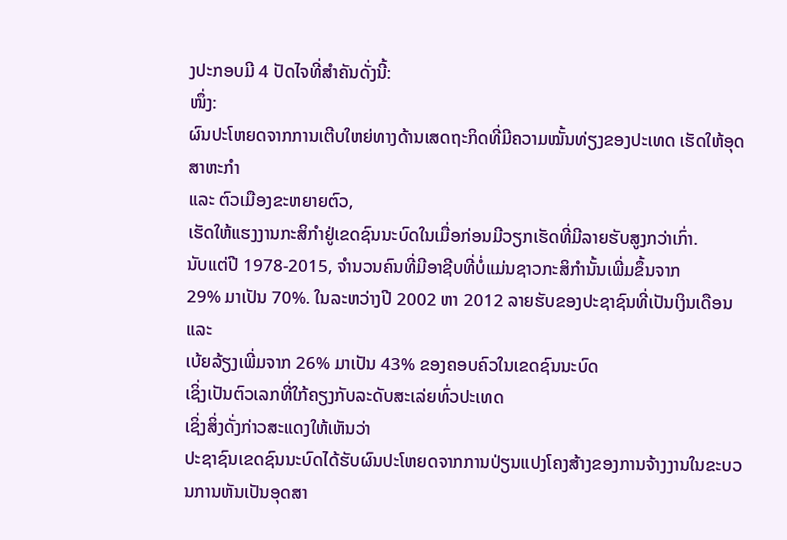ງປະກອບມີ 4 ປັດໄຈທີ່ສຳຄັນດັ່ງນີ້:
ໜຶ່ງ:
ຜົນປະໂຫຍດຈາກການເຕີບໃຫຍ່ທາງດ້ານເສດຖະກິດທີ່ມີຄວາມໝັ້ນທ່ຽງຂອງປະເທດ ເຮັດໃຫ້ອຸດສາຫະກຳ
ແລະ ຕົວເມືອງຂະຫຍາຍຕົວ,
ເຮັດໃຫ້ແຮງງານກະສິກຳຢູ່ເຂດຊົນນະບົດໃນເມື່ອກ່ອນມີວຽກເຮັດທີ່ມີລາຍຮັບສູງກວ່າເກົ່າ.
ນັບແຕ່ປີ 1978-2015, ຈຳນວນຄົນທີ່ມີອາຊີບທີ່ບໍ່ແມ່ນຊາວກະສິກຳນັ້ນເພີ່ມຂຶ້ນຈາກ
29% ມາເປັນ 70%. ໃນລະຫວ່າງປີ 2002 ຫາ 2012 ລາຍຮັບຂອງປະຊາຊົນທີ່ເປັນເງິນເດືອນ ແລະ
ເບ້ຍລ້ຽງເພີ່ມຈາກ 26% ມາເປັນ 43% ຂອງຄອບຄົວໃນເຂດຊົນນະບົດ
ເຊິ່ງເປັນຕົວເລກທີ່ໃກ້ຄຽງກັບລະດັບສະເລ່ຍທົ່ວປະເທດ
ເຊິ່ງສິ່ງດັ່ງກ່າວສະແດງໃຫ້ເຫັນວ່າ
ປະຊາຊົນເຂດຊົນນະບົດໄດ້ຮັບຜົນປະໂຫຍດຈາກການປ່ຽນແປງໂຄງສ້າງຂອງການຈ້າງງານໃນຂະບວນການຫັນເປັນອຸດສາ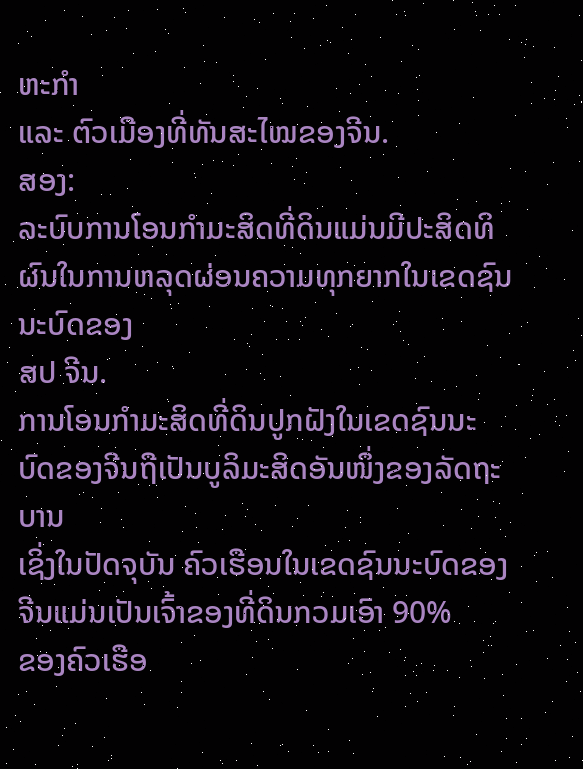ຫະກຳ
ແລະ ຕົວເມືອງທີ່ທັນສະໄໝຂອງຈີນ.
ສອງ:
ລະບົບການໂອນກຳມະສິດທີ່ດິນແມ່ນມີປະສິດທິຜົນໃນການຫລຸດຜ່ອນຄວາມທຸກຍາກໃນເຂດຊົນນະບົດຂອງ
ສປ ຈີນ.
ການໂອນກຳມະສິດທີ່ດິນປູກຝັງໃນເຂດຊົນນະບົດຂອງຈີນຖືເປັນບູລິມະສິດອັນໜຶ່ງຂອງລັດຖະບານ
ເຊິ່ງໃນປັດຈຸບັນ ຄົວເຮືອນໃນເຂດຊົນນະບົດຂອງຈີນແມ່ນເປັນເຈົ້າຂອງທີ່ດິນກວມເອົາ 90%
ຂອງຄົວເຮືອ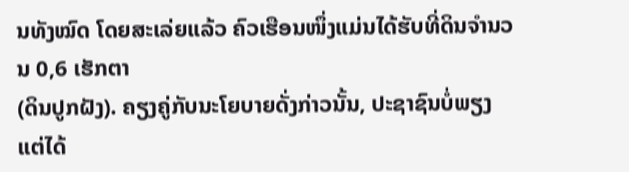ນທັງໝົດ ໂດຍສະເລ່ຍແລ້ວ ຄົວເຮືອນໜຶ່ງແມ່ນໄດ້ຮັບທີ່ດິນຈຳນວນ 0,6 ເຮັກຕາ
(ດິນປູກຝັງ). ຄຽງຄູ່ກັບນະໂຍບາຍດັ່ງກ່າວນັ້ນ, ປະຊາຊົນບໍ່ພຽງແຕ່ໄດ້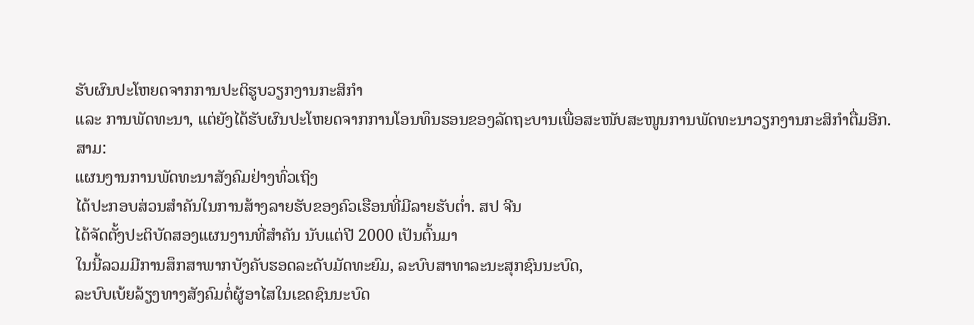ຮັບຜົນປະໂຫຍດຈາກການປະຕິຮູບວຽກງານກະສິກຳ
ແລະ ການພັດທະນາ, ແຕ່ຍັງໄດ້ຮັບຜົນປະໂຫຍດຈາກການໂອນທຶນຮອນຂອງລັດຖະບານເພື່ອສະໜັບສະໜູນການພັດທະນາວຽກງານກະສິກຳຕື່ມອີກ.
ສາມ:
ແຜນງານການພັດທະນາສັງຄົມຢ່າງທົ່ວເຖິງ
ໄດ້ປະກອບສ່ວນສຳຄັນໃນການສ້າງລາຍຮັບຂອງຄົວເຮືອນທີ່ມີລາຍຮັບຕໍ່າ. ສປ ຈີນ
ໄດ້ຈັດຕັ້ງປະຕິບັດສອງແຜນງານທີ່ສຳຄັນ ນັບແຕ່ປີ 2000 ເປັນຕົ້ນມາ
ໃນນີ້ລວມມີການສຶກສາພາກບັງຄັບຮອດລະດັບມັດທະຍົມ, ລະບົບສາທາລະນະສຸກຊົນນະບົດ,
ລະບົບເບ້ຍລ້ຽງທາງສັງຄົມຕໍ່ຜູ້ອາໄສໃນເຂດຊົນນະບົດ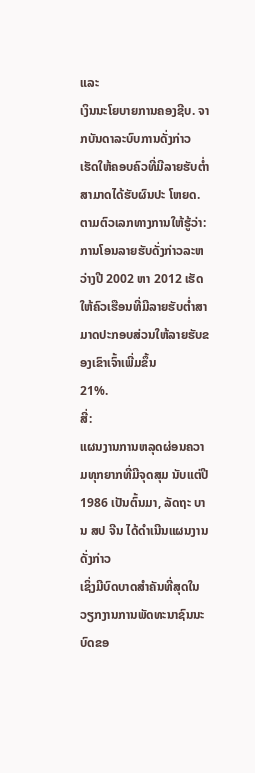ແລະ
ເງິນນະໂຍບາຍການຄອງຊີບ. ຈາກບັນດາລະບົບການດັ່ງກ່າວ
ເຮັດໃຫ້ຄອບຄົວທີ່ມີລາຍຮັບຕໍ່າສາມາດໄດ້ຮັບຜົນປະ ໂຫຍດ. ຕາມຕົວເລກທາງການໃຫ້ຮູ້ວ່າ:
ການໂອນລາຍຮັບດັ່ງກ່າວລະຫວ່າງປີ 2002 ຫາ 2012 ເຮັດໃຫ້ຄົວເຮືອນທີ່ມີລາຍຮັບຕໍ່າສາມາດປະກອບສ່ວນໃຫ້ລາຍຮັບຂອງເຂົາເຈົ້າເພີ່ມຂຶ້ນ
21%.
ສີ່:
ແຜນງານການຫລຸດຜ່ອນຄວາມທຸກຍາກທີ່ມີຈຸດສຸມ ນັບແຕ່ປີ 1986 ເປັນຕົ້ນມາ, ລັດຖະ ບານ ສປ ຈີນ ໄດ້ດຳເນີນແຜນງານດັ່ງກ່າວ
ເຊິ່ງມີບົດບາດສຳຄັນທີ່ສຸດໃນວຽກງານການພັດທະນາຊົນນະບົດຂອ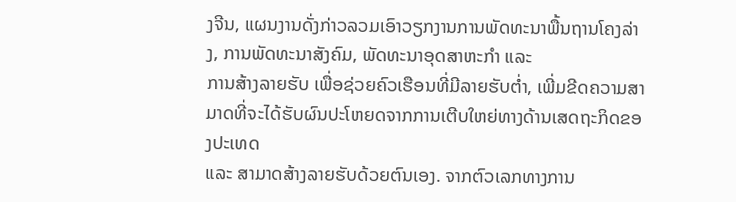ງຈີນ, ແຜນງານດັ່ງກ່າວລວມເອົາວຽກງານການພັດທະນາພື້ນຖານໂຄງລ່າງ, ການພັດທະນາສັງຄົມ, ພັດທະນາອຸດສາຫະກຳ ແລະ
ການສ້າງລາຍຮັບ ເພື່ອຊ່ວຍຄົວເຮືອນທີ່ມີລາຍຮັບຕໍ່າ, ເພີ່ມຂີດຄວາມສາມາດທີ່ຈະໄດ້ຮັບຜົນປະໂຫຍດຈາກການເຕີບໃຫຍ່ທາງດ້ານເສດຖະກິດຂອງປະເທດ
ແລະ ສາມາດສ້າງລາຍຮັບດ້ວຍຕົນເອງ. ຈາກຕົວເລກທາງການ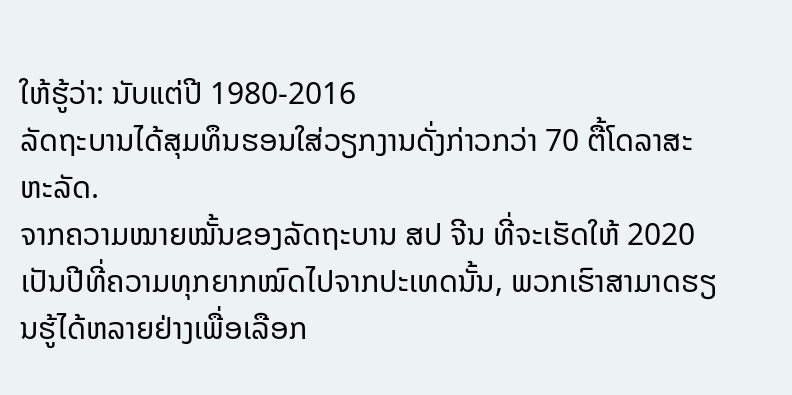ໃຫ້ຮູ້ວ່າ: ນັບແຕ່ປີ 1980-2016
ລັດຖະບານໄດ້ສຸມທຶນຮອນໃສ່ວຽກງານດັ່ງກ່າວກວ່າ 70 ຕື້ໂດລາສະຫະລັດ.
ຈາກຄວາມໝາຍໝັ້ນຂອງລັດຖະບານ ສປ ຈີນ ທີ່ຈະເຮັດໃຫ້ 2020
ເປັນປີທີ່ຄວາມທຸກຍາກໝົດໄປຈາກປະເທດນັ້ນ, ພວກເຮົາສາມາດຮຽນຮູ້ໄດ້ຫລາຍຢ່າງເພື່ອເລືອກ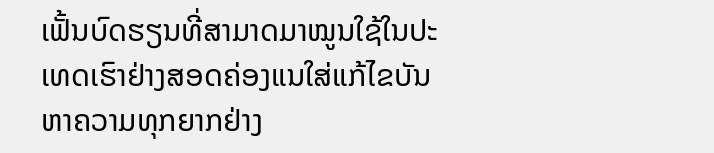ເຟັ້ນບົດຮຽນທີ່ສາມາດມາໝູນໃຊ້ໃນປະເທດເຮົາຢ່າງສອດຄ່ອງແນໃສ່ແກ້ໄຂບັນຫາຄວາມທຸກຍາກຢ່າງ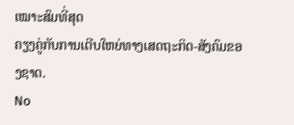ເໝາະສົມທີ່ສຸດ
ຄຽງຄູ່ກັບການເຕີບໃຫຍ່ທາງເສດຖະກິດ-ສັງຄົມຂອງຊາດ.
No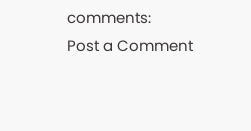comments:
Post a Comment